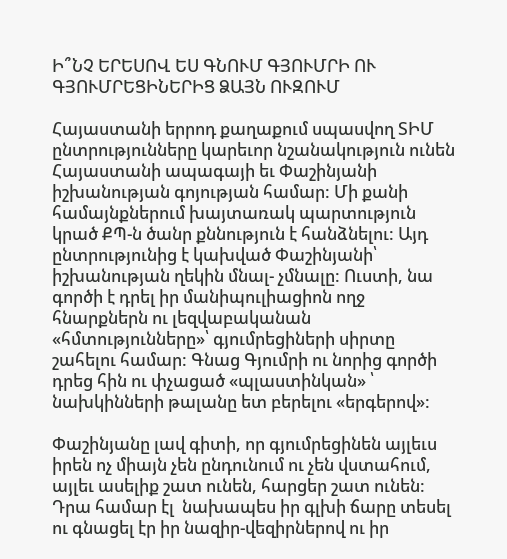Ի՞ՆՉ ԵՐԵՍՈՎ ԵՍ ԳՆՈՒՄ ԳՅՈՒՄՐԻ ՈՒ ԳՅՈՒՄՐԵՑԻՆԵՐԻՑ ՁԱՅՆ ՈՒԶՈՒՄ

Հայաստանի երրոդ քաղաքում սպասվող ՏԻՄ ընտրությունները կարեւոր նշանակություն ունեն Հայաստանի ապագայի եւ Փաշինյանի իշխանության գոյության համար: Մի քանի համայնքներում խայտառակ պարտություն կրած ՔՊ-ն ծանր քննություն է հանձնելու: Այդ ընտրությունից է կախված Փաշինյանի՝ իշխանության ղեկին մնալ- չմնալը: Ուստի, նա գործի է դրել իր մանիպուլիացիոն ողջ հնարքներն ու լեզվաբականան «հմտությունները»՝ գյումրեցիների սիրտը շահելու համար: Գնաց Գյումրի ու նորից գործի դրեց հին ու փչացած «պլաստինկան» ՝ նախկինների թալանը ետ բերելու «երգերով»:

Փաշինյանը լավ գիտի, որ գյումրեցինեն այլեւս իրեն ոչ միայն չեն ընդունում ու չեն վստահում, այլեւ ասելիք շատ ունեն, հարցեր շատ ունեն: Դրա համար էլ  նախապես իր գլխի ճարը տեսել  ու գնացել էր իր նազիր-վեզիրներով ու իր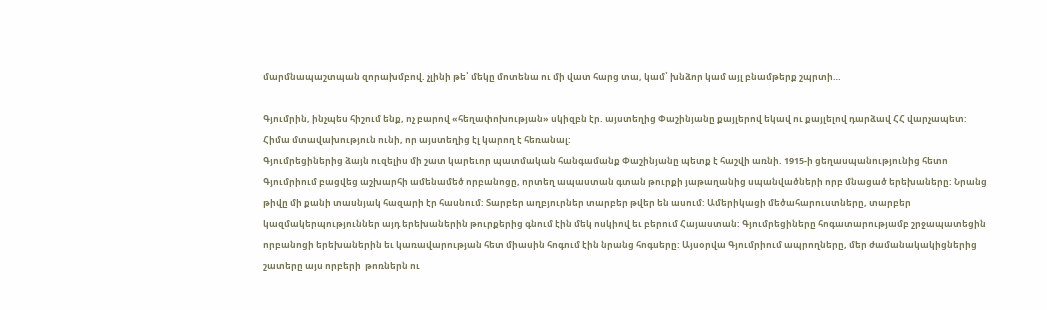մարմնապաշտպան զորախմբով. չլինի թե՝ մեկը մոտենա ու մի վատ հարց տա, կամ՝ խնձոր կամ այլ բնամթերք շպրտի…

Գյումրին, ինչպես հիշում ենք, ոչ բարով «հեղափոխության» սկիզբն էր. այստեղից Փաշինյանը քայլերով եկավ ու քայլելով դարձավ ՀՀ վարչապետ: Հիմա մտավախություն ունի, որ այստեղից էլ կարող է հեռանալ:
Գյումրեցիներից ձայն ուզելիս մի շատ կարեւոր պատմական հանգամանք Փաշինյանը պետք է հաշվի առնի. 1915-ի ցեղասպանությունից հետո Գյումրիում բացվեց աշխարհի ամենամեծ որբանոցը, որտեղ ապաստան գտան թուրքի յաթաղանից սպանվածների որբ մնացած երեխաները: Նրանց թիվը մի քանի տասնյակ հազարի էր հասնում: Տարբեր աղբյուրներ տարբեր թվեր են ասում: Ամերիկացի մեծահարուստները, տարբեր կազմակերպություններ այդ երեխաներին թուրքերից գնում էին մեկ ոսկիով եւ բերում Հայաստան: Գյումրեցիները հոգատարությամբ շրջապատեցին որբանոցի երեխաներին եւ կառավարության հետ միասին հոգում էին նրանց հոգսերը: Այսօրվա Գյումրիում ապրողները, մեր ժամանակակիցներից շատերը այս որբերի  թոռներն ու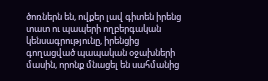ծոռներն են, ովքեր լավ գիտեն իրենց տատ ու պապերի ողբերգական կենսագրությունը, իրենցից  գողացված պապական օջախների մասին, որոնք մնացել են սահմանից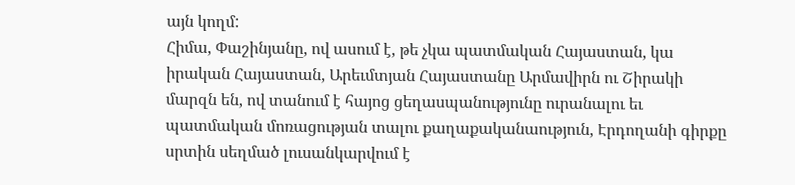այն կողմ:
Հիմա, Փաշինյանը, ով ասում է, թե չկա պատմական Հայաստան, կա իրական Հայաստան, Արեւմտյան Հայաստանը Արմավիրն ու Շիրակի մարզն են, ով տանում է հայոց ցեղասպանությունը ուրանալու եւ պատմական մոռացության տալու քաղաքականաություն, Էրդողանի գիրքը սրտին սեղմած լուսանկարվում է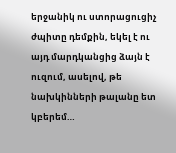երջանիկ ու ստորացուցիչ ժպիտը դեմքին, եկել է ու այդ մարդկանցից ձայն է ուզում, ասելով, թե նախկինների թալանը ետ կբերեմ…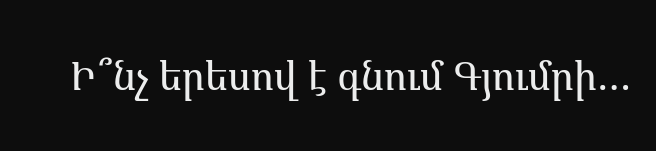Ի՞նչ երեսով է գնում Գյումրի…